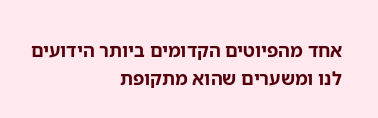אחד מהפיוטים הקדומים ביותר הידועים לנו ומשערים שהוא מתקופת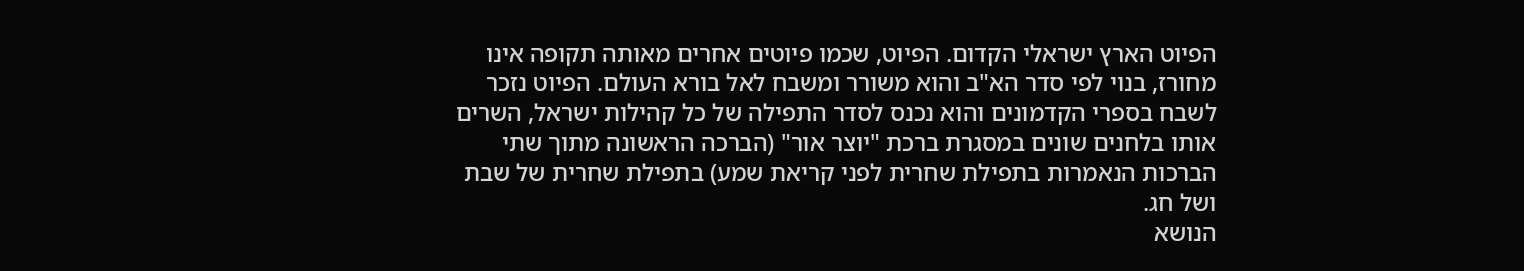הפיוט הארץ ישראלי הקדום. הפיוט, שכמו פיוטים אחרים מאותה תקופה אינו מחורז, בנוי לפי סדר הא"ב והוא משורר ומשבח לאל בורא העולם. הפיוט נזכר לשבח בספרי הקדמונים והוא נכנס לסדר התפילה של כל קהילות ישראל, השרים אותו בלחנים שונים במסגרת ברכת "יוצר אור" (הברכה הראשונה מתוך שתי הברכות הנאמרות בתפילת שחרית לפני קריאת שמע) בתפילת שחרית של שבת ושל חג.
הנושא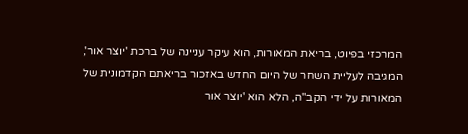המרכזי בפיוט, בריאת המאורות, הוא עיקר עניינה של ברכת 'יוצר אור', המגיבה לעליית השחר של היום החדש באזכור בריאתם הקדמונית של המאורות על ידי הקב"ה, הלא הוא 'יוצר אור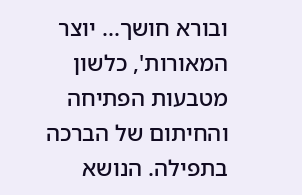ובורא חושך... יוצר המאורות', כלשון מטבעות הפתיחה והחיתום של הברכה בתפילה. הנושא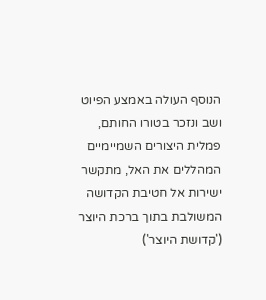הנוסף העולה באמצע הפיוט ושב ונזכר בטורו החותם, פמלית היצורים השמיימיים המהללים את האל, מתקשר ישירות אל חטיבת הקדושה המשולבת בתוך ברכת היוצר ('קדושת היוצר')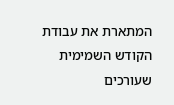המתארת את עבודת הקודש השמימית שעורכים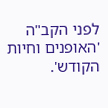לפני הקב"ה 'האופנים וחיות הקודש'.